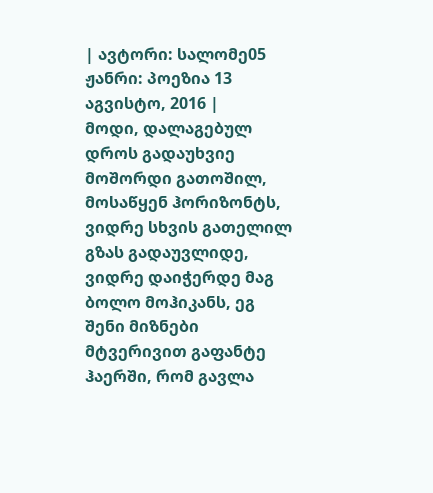| ავტორი: სალომე05 ჟანრი: პოეზია 13 აგვისტო, 2016 |
მოდი, დალაგებულ დროს გადაუხვიე მოშორდი გათოშილ, მოსაწყენ ჰორიზონტს, ვიდრე სხვის გათელილ გზას გადაუვლიდე, ვიდრე დაიჭერდე მაგ ბოლო მოჰიკანს, ეგ შენი მიზნები მტვერივით გაფანტე ჰაერში, რომ გავლა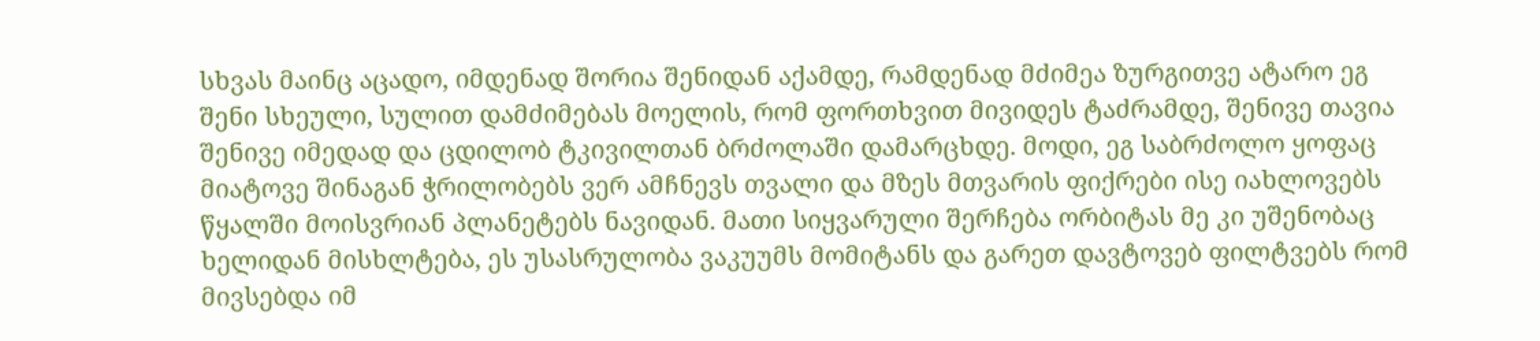სხვას მაინც აცადო, იმდენად შორია შენიდან აქამდე, რამდენად მძიმეა ზურგითვე ატარო ეგ შენი სხეული, სულით დამძიმებას მოელის, რომ ფორთხვით მივიდეს ტაძრამდე, შენივე თავია შენივე იმედად და ცდილობ ტკივილთან ბრძოლაში დამარცხდე. მოდი, ეგ საბრძოლო ყოფაც მიატოვე შინაგან ჭრილობებს ვერ ამჩნევს თვალი და მზეს მთვარის ფიქრები ისე იახლოვებს წყალში მოისვრიან პლანეტებს ნავიდან. მათი სიყვარული შერჩება ორბიტას მე კი უშენობაც ხელიდან მისხლტება, ეს უსასრულობა ვაკუუმს მომიტანს და გარეთ დავტოვებ ფილტვებს რომ მივსებდა იმ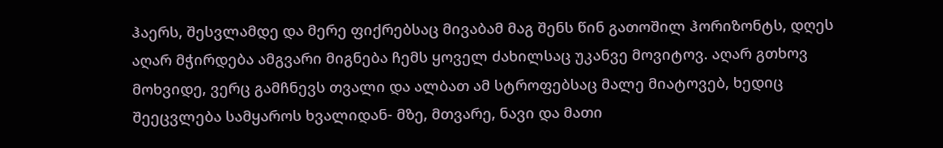ჰაერს, შესვლამდე და მერე ფიქრებსაც მივაბამ მაგ შენს წინ გათოშილ ჰორიზონტს, დღეს აღარ მჭირდება ამგვარი მიგნება ჩემს ყოველ ძახილსაც უკანვე მოვიტოვ. აღარ გთხოვ მოხვიდე, ვერც გამჩნევს თვალი და ალბათ ამ სტროფებსაც მალე მიატოვებ, ხედიც შეეცვლება სამყაროს ხვალიდან- მზე, მთვარე, ნავი და მათი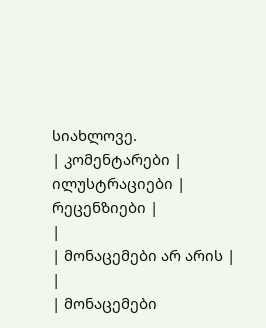სიახლოვე.
| კომენტარები |
ილუსტრაციები |
რეცენზიები |
|
| მონაცემები არ არის |
|
| მონაცემები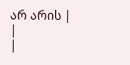არ არის |
|
|